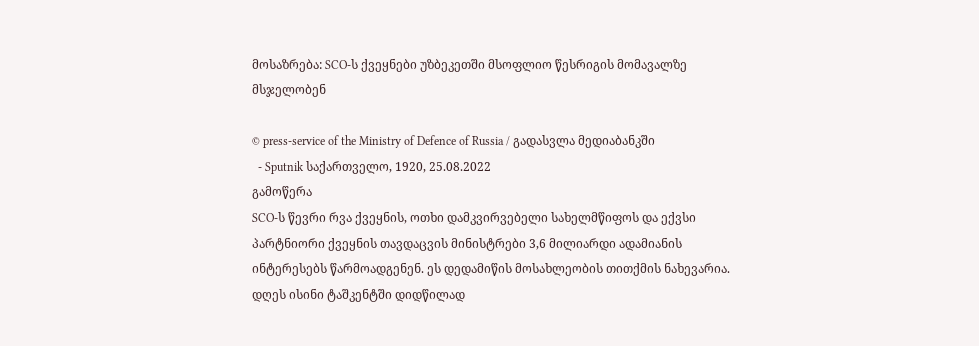მოსაზრება: SCO-ს ქვეყნები უზბეკეთში მსოფლიო წესრიგის მომავალზე მსჯელობენ

© press-service of the Ministry of Defence of Russia / გადასვლა მედიაბანკში
  - Sputnik საქართველო, 1920, 25.08.2022
გამოწერა
SCO-ს წევრი რვა ქვეყნის, ოთხი დამკვირვებელი სახელმწიფოს და ექვსი პარტნიორი ქვეყნის თავდაცვის მინისტრები 3,6 მილიარდი ადამიანის ინტერესებს წარმოადგენენ. ეს დედამიწის მოსახლეობის თითქმის ნახევარია. დღეს ისინი ტაშკენტში დიდწილად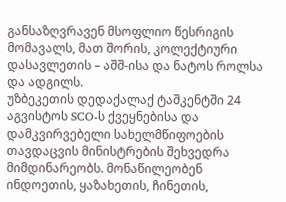განსაზღვრავენ მსოფლიო წესრიგის მომავალს, მათ შორის, კოლექტიური დასავლეთის – აშშ-ისა და ნატოს როლსა და ადგილს.
უზბეკეთის დედაქალაქ ტაშკენტში 24 აგვისტოს SCO-ს ქვეყნებისა და დამკვირვებელი სახელმწიფოების თავდაცვის მინისტრების შეხვედრა მიმდინარეობს. მონაწილეობენ ინდოეთის, ყაზახეთის, ჩინეთის,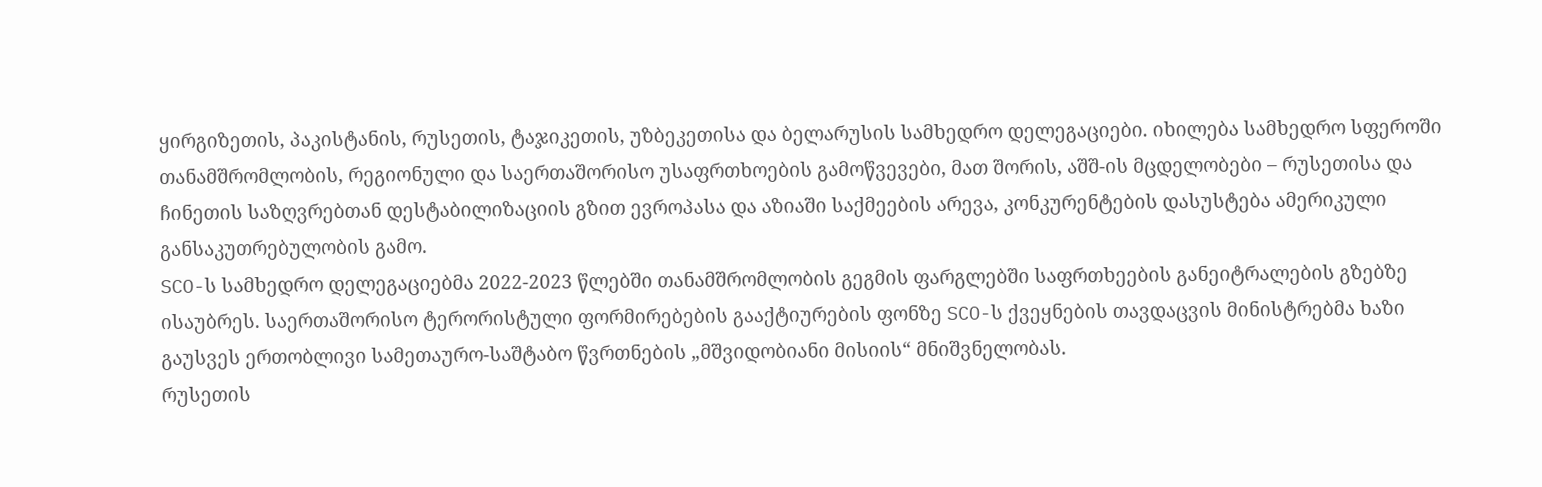ყირგიზეთის, პაკისტანის, რუსეთის, ტაჯიკეთის, უზბეკეთისა და ბელარუსის სამხედრო დელეგაციები. იხილება სამხედრო სფეროში თანამშრომლობის, რეგიონული და საერთაშორისო უსაფრთხოების გამოწვევები, მათ შორის, აშშ-ის მცდელობები – რუსეთისა და ჩინეთის საზღვრებთან დესტაბილიზაციის გზით ევროპასა და აზიაში საქმეების არევა, კონკურენტების დასუსტება ამერიკული განსაკუთრებულობის გამო.
SCO-ს სამხედრო დელეგაციებმა 2022-2023 წლებში თანამშრომლობის გეგმის ფარგლებში საფრთხეების განეიტრალების გზებზე ისაუბრეს. საერთაშორისო ტერორისტული ფორმირებების გააქტიურების ფონზე SCO-ს ქვეყნების თავდაცვის მინისტრებმა ხაზი გაუსვეს ერთობლივი სამეთაურო-საშტაბო წვრთნების „მშვიდობიანი მისიის“ მნიშვნელობას.
რუსეთის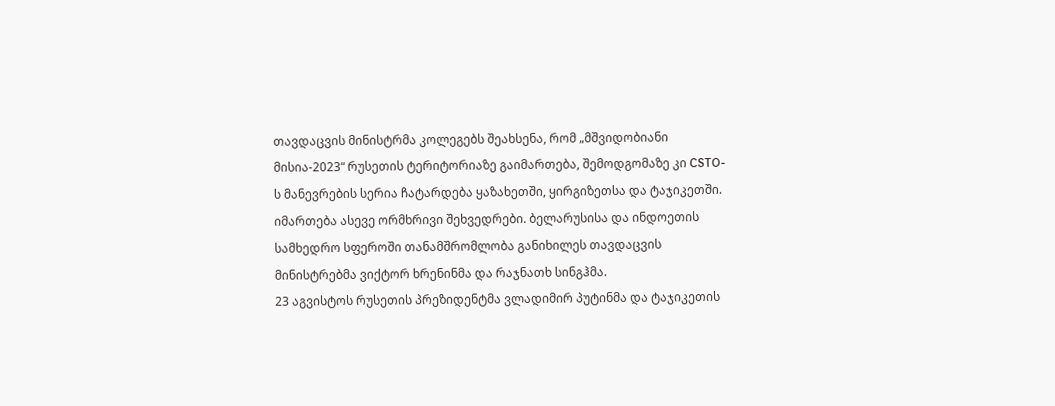თავდაცვის მინისტრმა კოლეგებს შეახსენა, რომ „მშვიდობიანი მისია-2023“ რუსეთის ტერიტორიაზე გაიმართება, შემოდგომაზე კი CSTO-ს მანევრების სერია ჩატარდება ყაზახეთში, ყირგიზეთსა და ტაჯიკეთში.
იმართება ასევე ორმხრივი შეხვედრები. ბელარუსისა და ინდოეთის სამხედრო სფეროში თანამშრომლობა განიხილეს თავდაცვის მინისტრებმა ვიქტორ ხრენინმა და რაჯნათხ სინგჰმა.
23 აგვისტოს რუსეთის პრეზიდენტმა ვლადიმირ პუტინმა და ტაჯიკეთის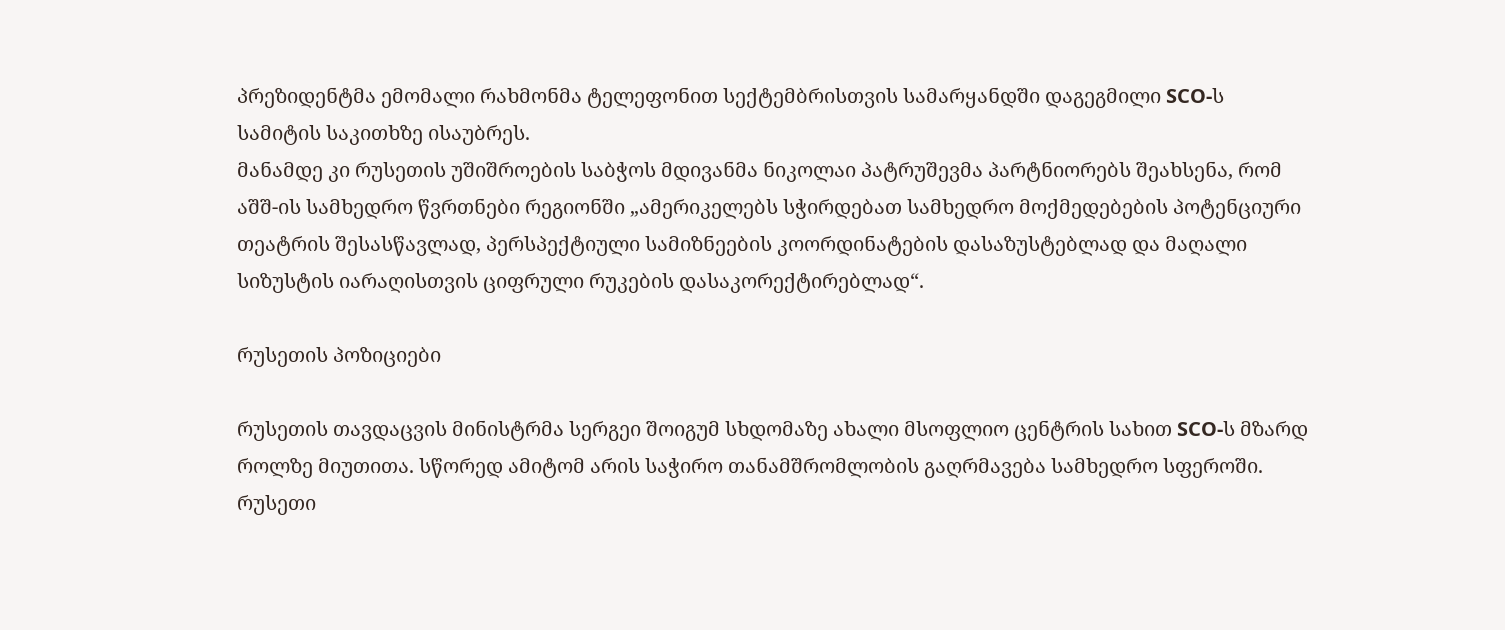პრეზიდენტმა ემომალი რახმონმა ტელეფონით სექტემბრისთვის სამარყანდში დაგეგმილი SCO-ს სამიტის საკითხზე ისაუბრეს.
მანამდე კი რუსეთის უშიშროების საბჭოს მდივანმა ნიკოლაი პატრუშევმა პარტნიორებს შეახსენა, რომ აშშ-ის სამხედრო წვრთნები რეგიონში „ამერიკელებს სჭირდებათ სამხედრო მოქმედებების პოტენციური თეატრის შესასწავლად, პერსპექტიული სამიზნეების კოორდინატების დასაზუსტებლად და მაღალი სიზუსტის იარაღისთვის ციფრული რუკების დასაკორექტირებლად“.

რუსეთის პოზიციები

რუსეთის თავდაცვის მინისტრმა სერგეი შოიგუმ სხდომაზე ახალი მსოფლიო ცენტრის სახით SCO-ს მზარდ როლზე მიუთითა. სწორედ ამიტომ არის საჭირო თანამშრომლობის გაღრმავება სამხედრო სფეროში.
რუსეთი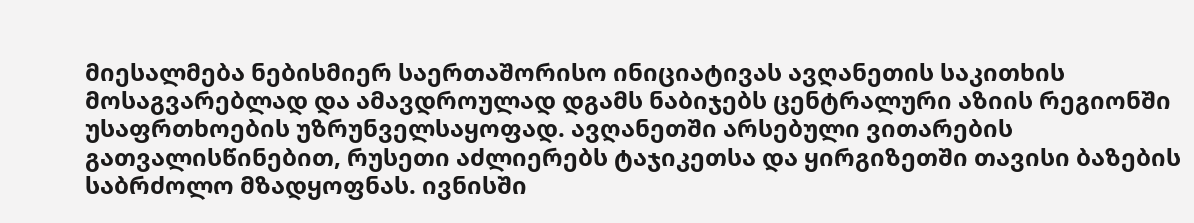მიესალმება ნებისმიერ საერთაშორისო ინიციატივას ავღანეთის საკითხის მოსაგვარებლად და ამავდროულად დგამს ნაბიჯებს ცენტრალური აზიის რეგიონში უსაფრთხოების უზრუნველსაყოფად. ავღანეთში არსებული ვითარების გათვალისწინებით, რუსეთი აძლიერებს ტაჯიკეთსა და ყირგიზეთში თავისი ბაზების საბრძოლო მზადყოფნას. ივნისში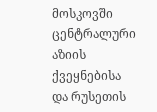მოსკოვში ცენტრალური აზიის ქვეყნებისა და რუსეთის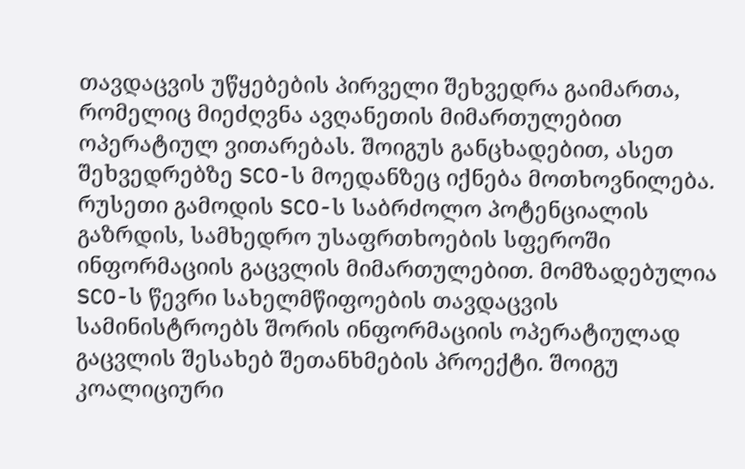თავდაცვის უწყებების პირველი შეხვედრა გაიმართა, რომელიც მიეძღვნა ავღანეთის მიმართულებით ოპერატიულ ვითარებას. შოიგუს განცხადებით, ასეთ შეხვედრებზე SCO-ს მოედანზეც იქნება მოთხოვნილება.
რუსეთი გამოდის SCO-ს საბრძოლო პოტენციალის გაზრდის, სამხედრო უსაფრთხოების სფეროში ინფორმაციის გაცვლის მიმართულებით. მომზადებულია SCO-ს წევრი სახელმწიფოების თავდაცვის სამინისტროებს შორის ინფორმაციის ოპერატიულად გაცვლის შესახებ შეთანხმების პროექტი. შოიგუ კოალიციური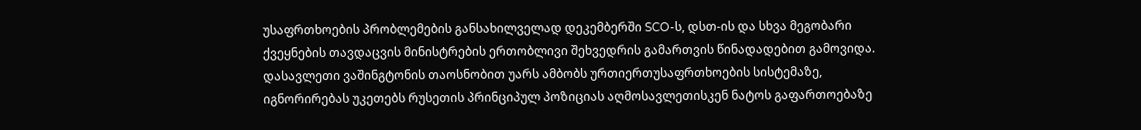უსაფრთხოების პრობლემების განსახილველად დეკემბერში SCO-ს, დსთ-ის და სხვა მეგობარი ქვეყნების თავდაცვის მინისტრების ერთობლივი შეხვედრის გამართვის წინადადებით გამოვიდა.
დასავლეთი ვაშინგტონის თაოსნობით უარს ამბობს ურთიერთუსაფრთხოების სისტემაზე, იგნორირებას უკეთებს რუსეთის პრინციპულ პოზიციას აღმოსავლეთისკენ ნატოს გაფართოებაზე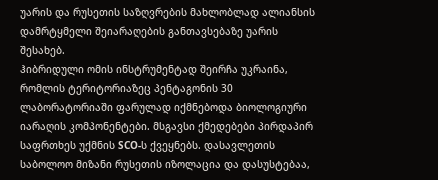უარის და რუსეთის საზღვრების მახლობლად ალიანსის დამრტყმელი შეიარაღების განთავსებაზე უარის შესახებ.
ჰიბრიდული ომის ინსტრუმენტად შეირჩა უკრაინა, რომლის ტერიტორიაზეც პენტაგონის 30 ლაბორატორიაში ფარულად იქმნებოდა ბიოლოგიური იარაღის კომპონენტები. მსგავსი ქმედებები პირდაპირ საფრთხეს უქმნის SCO-ს ქვეყნებს. დასავლეთის საბოლოო მიზანი რუსეთის იზოლაცია და დასუსტებაა,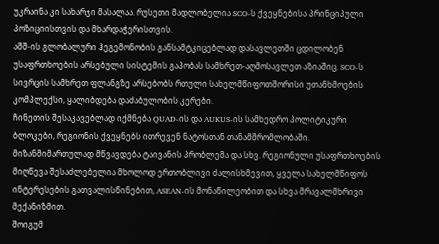უკრაინა კი სახარჯი მასალაა. რუსეთი მადლობელია SCO-ს ქვეყნებისა პრინციპული პოზიციისთვის და მხარდაჭერისთვის.
აშშ-ის გლობალური ჰეგემონობის განსამტკიცებლად დასავლეთში ცდილობენ უსაფრთხოების არსებული სისტემის გაპობას სამხრეთ-აღმოსავლეთ აზიაშიც. SCO-ს სივრცის სამხრეთ ფლანგზე არსებობს რთული სახელმწიფოთშორისი უთანხმოების კომპლექსი, ყალიბდება დაძაბულობის კერები.
ჩინეთის შესაკავებლად იქმნება QUAD-ის და AUKUS-ის სამხედრო პოლიტიკური ბლოკები, რეგიონის ქვეყნებს ითრევენ ნატოსთან თანამშრომლობაში. მიზანმიმართულად მწვავდება ტაივანის პრობლემა და სხვ. რეგიონული უსაფრთხოების მიღწევა შესაძლებელია მხოლოდ ერთობლივი ძალისხმევით, ყველა სახელმწიფოს ინტერესების გათვალისწინებით, ASEAN-ის მონაწილეობით და სხვა მრავალმხრივი მექანიზმით.
შოიგუმ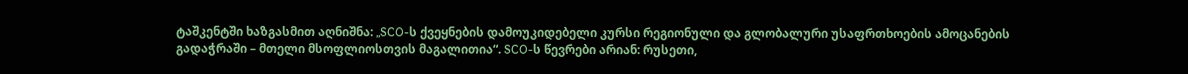ტაშკენტში ხაზგასმით აღნიშნა: „SCO-ს ქვეყნების დამოუკიდებელი კურსი რეგიონული და გლობალური უსაფრთხოების ამოცანების გადაჭრაში – მთელი მსოფლიოსთვის მაგალითია“. SCO-ს წევრები არიან: რუსეთი,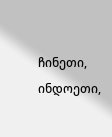ჩინეთი, ინდოეთი,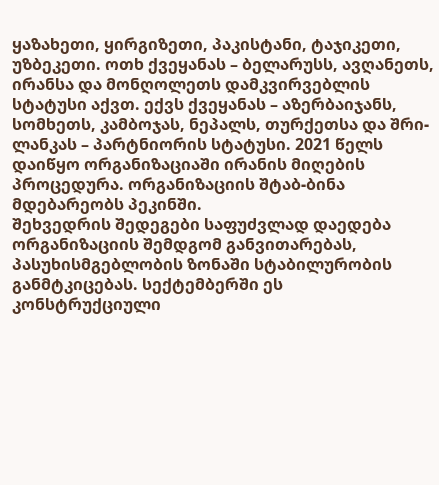ყაზახეთი, ყირგიზეთი, პაკისტანი, ტაჯიკეთი, უზბეკეთი. ოთხ ქვეყანას – ბელარუსს, ავღანეთს, ირანსა და მონღოლეთს დამკვირვებლის სტატუსი აქვთ. ექვს ქვეყანას – აზერბაიჯანს, სომხეთს, კამბოჯას, ნეპალს, თურქეთსა და შრი-ლანკას – პარტნიორის სტატუსი. 2021 წელს დაიწყო ორგანიზაციაში ირანის მიღების პროცედურა. ორგანიზაციის შტაბ-ბინა მდებარეობს პეკინში.
შეხვედრის შედეგები საფუძვლად დაედება ორგანიზაციის შემდგომ განვითარებას, პასუხისმგებლობის ზონაში სტაბილურობის განმტკიცებას. სექტემბერში ეს კონსტრუქციული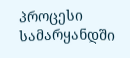პროცესი სამარყანდში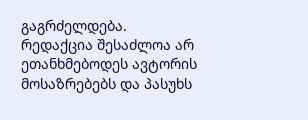გაგრძელდება.
რედაქცია შესაძლოა არ ეთანხმებოდეს ავტორის მოსაზრებებს და პასუხს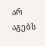არ აგებს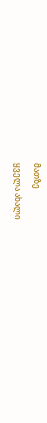მათზე
ყველა ახალი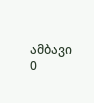ამბავი
0